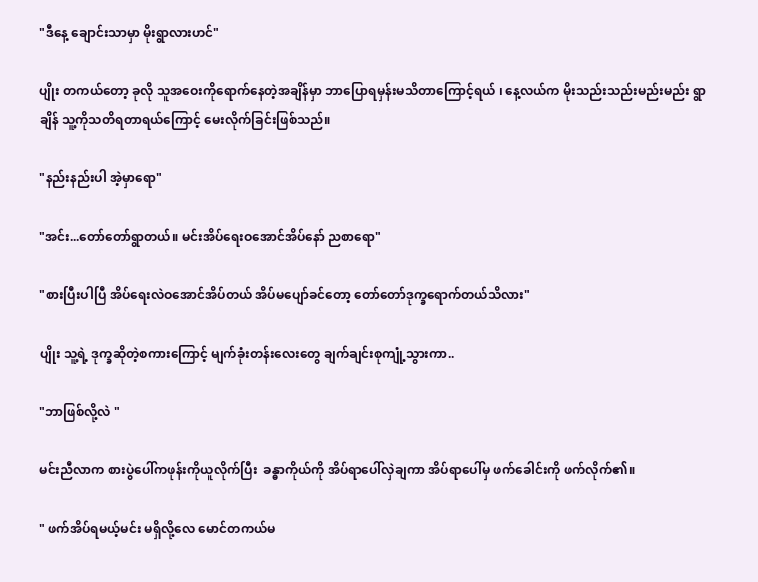"ဒီနေ့ ချောင်းသာမှာ မိုးရွာလားဟင်"

ပျိုး တကယ်တော့ ခုလို သူအဝေးကိုရောက်နေတဲ့အချိန်မှာ ဘာပြောရမှန်းမသိတာကြောင့်ရယ် ၊ နေ့လယ်က မိုးသည်းသည်းမည်းမည်း ရွာချိန် သူ့ကိုသတိရတာရယ်ကြောင့် မေးလိုက်ခြင်းဖြစ်သည်။

"နည်းနည်းပါ အဲ့မှာရော"

"အင်း...တော်တော်ရွာတယ်။ မင်းအိပ်ရေးဝအောင်အိပ်နော် ညစာရော"

"စားပြီးပါပြီ အိပ်ရေးလဲဝအောင်အိပ်တယ် အိပ်မပျော်ခင်တော့ တော်တော်ဒုက္ခရောက်တယ်သိလား"

ပျိုး သူ့ရဲ့ ဒုက္ခဆိုတဲ့စကားကြောင့် မျက်ခုံးတန်းလေးတွေ ချက်ချင်းစုကျုံ့သွားကာ..

"ဘာဖြစ်လို့လဲ "

မင်းညီလာက စားပွဲပေါ်ကဖုန်းကိုယူလိုက်ပြီး  ခန္ဓာကိုယ်ကို အိပ်ရာပေါ်လှဲချကာ အိပ်ရာပေါ်မှ ဖက်ခေါင်းကို ဖက်လိုက်၏။

" ဖက်အိပ်ရမယ့်မင်း မရှိလို့လေ မောင်တကယ်မ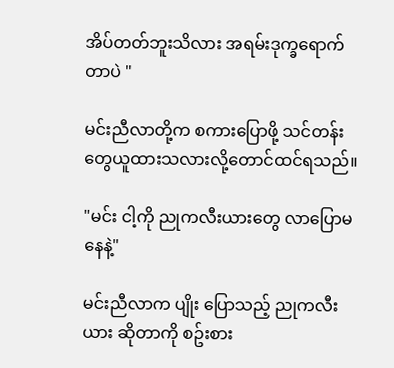အိပ်တတ်ဘူးသိလား အရမ်းဒုက္ခရောက်တာပဲ "

မင်းညီလာတို့က စကားပြောဖို့ သင်တန်းတွေယူထားသလားလို့တောင်ထင်ရသည်။

"မင်း ငါ့ကို ညုကလီးယားတွေ လာပြောမနေနဲ့"

မင်းညီလာက ပျိုး ပြောသည့် ညုကလီးယား ဆိုတာကို စဥ်းစား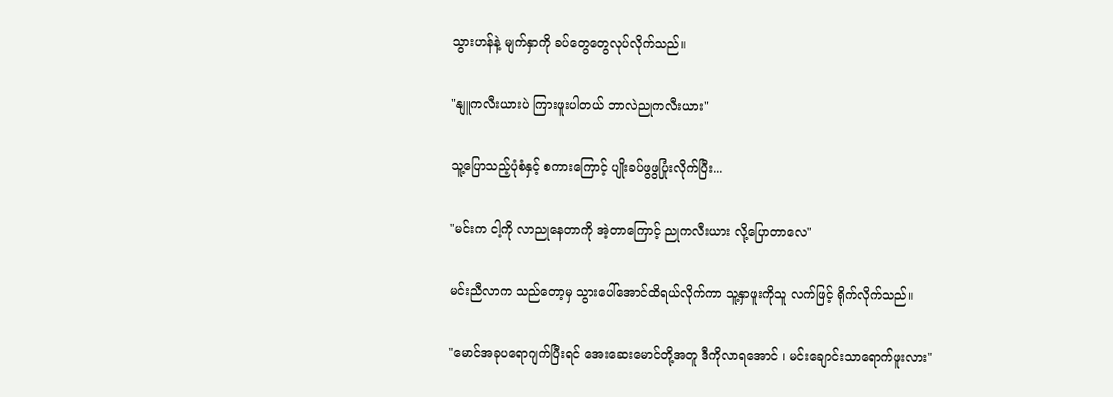သွားဟန်နဲ့ မျက်နှာကို ခပ်တွေတွေလုပ်လိုက်သည်။

"နျူကလီးယားပဲ ကြားဖူးပါတယ် ဘာလဲညုကလီးယား"

သူ့ပြောသည့်ပုံစံနှင့် စကားကြောင့် ပျိုးခပ်ဖွဖွပြုံးလိုက်ပြီး...

"မင်းက ငါ့ကို လာညုနေတာကို အဲ့တာကြောင့် ညုကလီးယား လို့ပြောတာလေ"

မင်းညီလာက သည်တော့မှ သွားပေါ်အောင်ထိရယ်လိုက်ကာ သူ့နှာဖူးကိုသူ လက်ဖြင့် ရိုက်လိုက်သည်။

"မောင်အခုပရောဂျက်ပြီးရင် အေးဆေးမောင်တို့အတူ ဒီကိုလာရအောင် ၊ မင်းချောင်းသာရောက်ဖူးလား"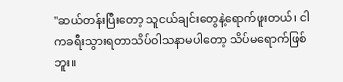"ဆယ်တန်းပြီးတော့ သူငယ်ချင်းတွေနဲ့ရောက်ဖူးတယ်၊ ငါကခရီးသွားရတာသိပ်ဝါသနာမပါတော့ သိပ်မရောက်ဖြစ်ဘူး။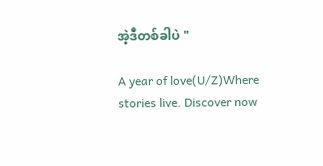အဲ့ဒီတစ်ခါပဲ "

A year of love(U/Z)Where stories live. Discover now